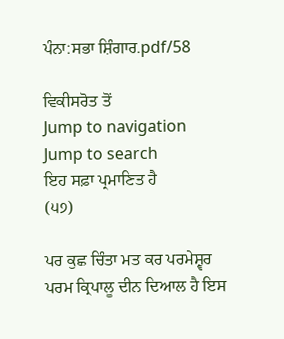ਪੰਨਾ:ਸਭਾ ਸ਼ਿੰਗਾਰ.pdf/58

ਵਿਕੀਸਰੋਤ ਤੋਂ
Jump to navigation Jump to search
ਇਹ ਸਫ਼ਾ ਪ੍ਰਮਾਣਿਤ ਹੈ
(੫੭)

ਪਰ ਕੁਛ ਚਿੰਤਾ ਮਤ ਕਰ ਪਰਮੇਸ਼੍ਵਰ ਪਰਮ ਕ੍ਰਿਪਾਲੂ ਦੀਨ ਦਿਆਲ ਹੈ ਇਸ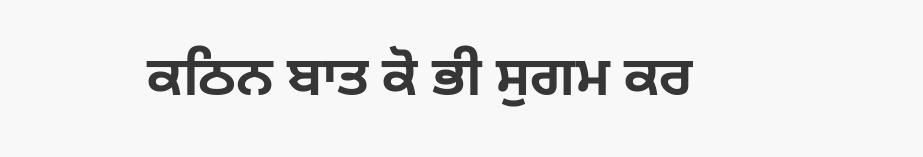ਕਠਿਨ ਬਾਤ ਕੋ ਭੀ ਸੁਗਮ ਕਰ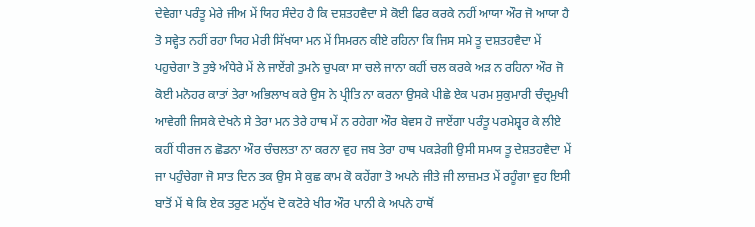ਦੇਵੇਗਾ ਪਰੰਤੂ ਮੇਰੇ ਜੀਅ ਮੇਂ ਯਿਹ ਸੰਦੇਹ ਹੈ ਕਿ ਦਸ਼ਤਹਵੈਦਾ ਸੇ ਕੋਈ ਫਿਰ ਕਰਕੇ ਨਹੀਂ ਆਯਾ ਔਰ ਜੋ ਆਯਾ ਹੈ ਤੋ ਸਵ੍ਹੇਤ ਨਹੀਂ ਰਹਾ ਯਿਹ ਮੇਰੀ ਸਿੱਖਯਾ ਮਨ ਮੇਂ ਸਿਮਰਨ ਕੀਏ ਰਹਿਨਾ ਕਿ ਜਿਸ ਸਮੇ ਤੂ ਦਸ਼ਤਹਵੈਦਾ ਮੇਂ ਪਹੁਚੇਗਾ ਤੋ ਤੁਝੇ ਅੰਧੇਰੇ ਮੇਂ ਲੇ ਜਾਏਂਗੇ ਤੁਮਨੇ ਚੁਪਕਾ ਸਾ ਚਲੇ ਜਾਨਾ ਕਹੀਂ ਚਲ ਕਰਕੇ ਅੜ ਨ ਰਹਿਨਾ ਔਰ ਜੋ ਕੋਈ ਮਨੋਹਰ ਕਾਤਾਂ ਤੇਰਾ ਅਭਿਲਾਖ ਕਰੇ ਉਸ ਨੇ ਪ੍ਰੀਤਿ ਨਾ ਕਰਨਾ ਉਸਕੇ ਪੀਛੇ ਏਕ ਪਰਮ ਸੁਕੁਮਾਰੀ ਚੰਦ੍ਰਮੁਖੀ ਆਵੇਗੀ ਜਿਸਕੇ ਦੇਖਨੇ ਸੇ ਤੇਰਾ ਮਨ ਤੇਰੇ ਹਾਥ ਮੇਂ ਨ ਰਹੇਗਾ ਔਰ ਬੇਵਸ ਹੋ ਜਾਏਂਗਾ ਪਰੰਤੂ ਪਰਮੇਸ਼੍ਵਰ ਕੇ ਲੀਏ ਕਹੀਂ ਧੀਰਜ ਨ ਛੋਡਨਾ ਔਰ ਚੰਚਲਤਾ ਨਾ ਕਰਨਾ ਵੁਹ ਜਬ ਤੇਰਾ ਹਾਥ ਪਕੜੇਗੀ ਉਸੀ ਸਮਯ ਤੂ ਦੇਸ਼ਤਹਵੈਦਾ ਮੇਂ ਜਾ ਪਹੁੰਚੇਗਾ ਜੋ ਸਾਤ ਦਿਨ ਤਕ ਉਸ ਸੇ ਕੁਛ ਕਾਮ ਕੋ ਕਹੇਂਗਾ ਤੋ ਅਪਨੇ ਜੀਤੇ ਜੀ ਲਾਜ਼ਮਤ ਮੇਂ ਰਹੂੰਗਾ ਵੁਹ ਇਸੀ ਬਾਤੋਂ ਮੇਂ ਥੇ ਕਿ ਏਕ ਤਰੁਣ ਮਨੁੱਖ ਦੋ ਕਟੋਰੇ ਖੀਰ ਔਰ ਪਾਨੀ ਕੇ ਅਪਨੇ ਹਾਥੋਂ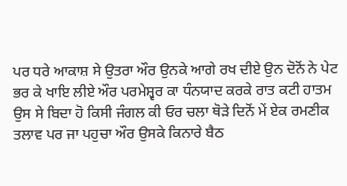ਪਰ ਧਰੇ ਆਕਾਸ਼ ਸੇ ਉਤਰਾ ਔਰ ਉਨਕੇ ਆਗੇ ਰਖ ਦੀਏ ਉਨ ਦੋਨੋਂ ਨੇ ਪੇਟ ਭਰ ਕੇ ਖਾਇ ਲੀਏ ਔਰ ਪਰਮੇਸ਼੍ਵਰ ਕਾ ਧੰਨਯਾਦ ਕਰਕੇ ਰਾਤ ਕਟੀ ਹਾਤਮ ਉਸ ਸੇ ਬਿਦਾ ਹੋ ਕਿਸੀ ਜੰਗਲ ਕੀ ਓਰ ਚਲਾ ਥੋੜੇ ਦਿਨੋਂ ਮੇਂ ਏਕ ਰਮਣੀਕ ਤਲਾਵ ਪਰ ਜਾ ਪਹੁਚਾ ਔਰ ਉਸਕੇ ਕਿਨਾਰੇ ਬੈਠ